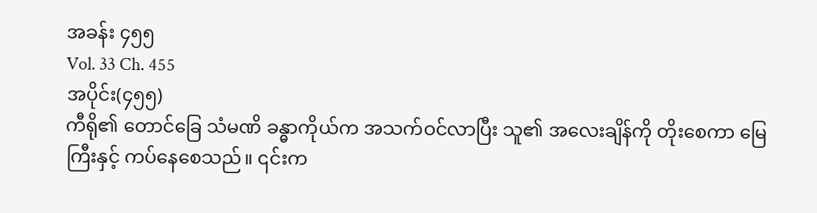အခန်း ၄၅၅
Vol. 33 Ch. 455
အပိုင်း(၄၅၅)
ကီရို၏ တောင်ခြေ သံမဏိ ခန္ဓာကိုယ်က အသက်ဝင်လာပြီး သူ၏ အလေးချိန်ကို တိုးစေကာ မြေကြီးနှင့် ကပ်နေစေသည်။ ၎င်းက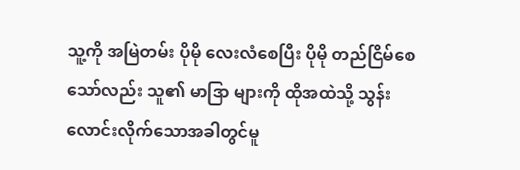သူ့ကို အမြဲတမ်း ပိုမို လေးလံစေပြီး ပိုမို တည်ငြိမ်စေသော်လည်း သူ၏ မာဒြာ များကို ထိုအထဲသို့ သွန်းလောင်းလိုက်သောအခါတွင်မူ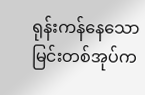ရုန်းကန်နေသော မြင်းတစ်အုပ်က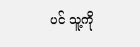ပင် သူ့ကို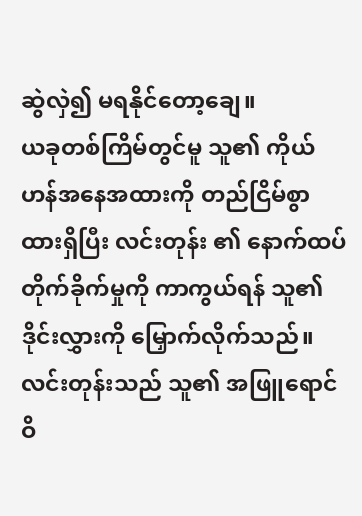ဆွဲလှဲ၍ မရနိုင်တော့ချေ။
ယခုတစ်ကြိမ်တွင်မူ သူ၏ ကိုယ်ဟန်အနေအထားကို တည်ငြိမ်စွာ ထားရှိပြီး လင်းတုန်း ၏ နောက်ထပ် တိုက်ခိုက်မှုကို ကာကွယ်ရန် သူ၏ ဒိုင်းလွှားကို မြှောက်လိုက်သည်။
လင်းတုန်းသည် သူ၏ အဖြူရောင် ဝိ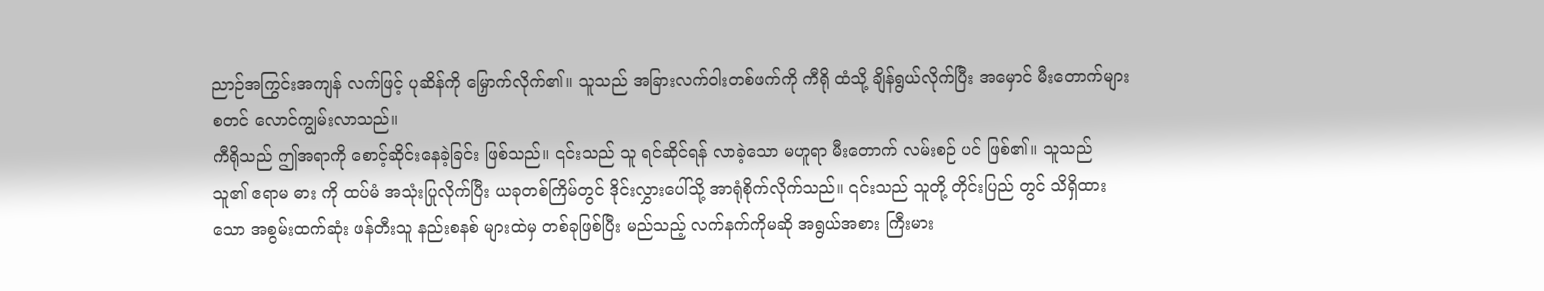ညာဉ်အကြွင်းအကျန် လက်ဖြင့် ပုဆိန်ကို မြှောက်လိုက်၏။ သူသည် အခြားလက်ဝါးတစ်ဖက်ကို ကီရို ထံသို့ ချိန်ရွယ်လိုက်ပြီး အမှောင် မီးတောက်များ စတင် လောင်ကျွမ်းလာသည်။
ကီရိုသည် ဤအရာကို စောင့်ဆိုင်းနေခဲ့ခြင်း ဖြစ်သည်။ ၎င်းသည် သူ ရင်ဆိုင်ရန် လာခဲ့သော မဟူရာ မီးတောက် လမ်းစဉ် ပင် ဖြစ်၏။ သူသည် သူ၏ ဧရာမ ဓား ကို ထပ်မံ အသုံးပြုလိုက်ပြီး ယခုတစ်ကြိမ်တွင် ဒိုင်းလွှားပေါ်သို့ အာရုံစိုက်လိုက်သည်။ ၎င်းသည် သူတို့ တိုင်းပြည် တွင် သိရှိထားသော အစွမ်းထက်ဆုံး ဖန်တီးသူ နည်းစနစ် များထဲမှ တစ်ခုဖြစ်ပြီး မည်သည့် လက်နက်ကိုမဆို အရွယ်အစား ကြီးမား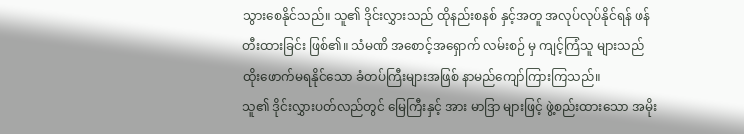သွားစေနိုင်သည်။ သူ၏ ဒိုင်းလွှားသည် ထိုနည်းစနစ် နှင့်အတူ အလုပ်လုပ်နိုင်ရန် ဖန်တီးထားခြင်း ဖြစ်၏။ သံမဏိ အစောင့်အရှောက် လမ်းစဉ် မှ ကျင့်ကြံသူ များသည် ထိုးဖောက်မရနိုင်သော ခံတပ်ကြီးများအဖြစ် နာမည်ကျော်ကြားကြသည်။
သူ၏ ဒိုင်းလွှားပတ်လည်တွင် မြေကြီးနှင့် အား မာဒြာ များဖြင့် ဖွဲ့စည်းထားသော အမိုး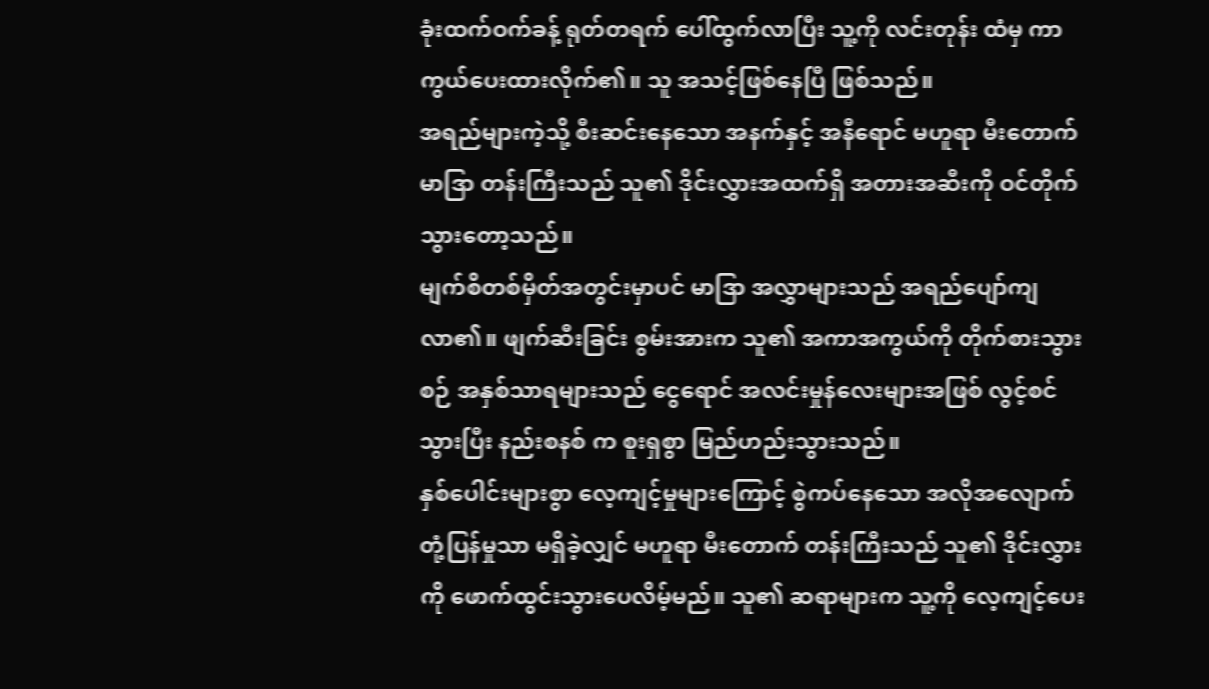ခုံးထက်ဝက်ခန့် ရုတ်တရက် ပေါ်ထွက်လာပြီး သူ့ကို လင်းတုန်း ထံမှ ကာကွယ်ပေးထားလိုက်၏။ သူ အသင့်ဖြစ်နေပြီ ဖြစ်သည်။
အရည်များကဲ့သို့ စီးဆင်းနေသော အနက်နှင့် အနီရောင် မဟူရာ မီးတောက် မာဒြာ တန်းကြီးသည် သူ၏ ဒိုင်းလွှားအထက်ရှိ အတားအဆီးကို ဝင်တိုက်သွားတော့သည်။
မျက်စိတစ်မှိတ်အတွင်းမှာပင် မာဒြာ အလွှာများသည် အရည်ပျော်ကျလာ၏။ ဖျက်ဆီးခြင်း စွမ်းအားက သူ၏ အကာအကွယ်ကို တိုက်စားသွားစဉ် အနှစ်သာရများသည် ငွေရောင် အလင်းမှုန်လေးများအဖြစ် လွင့်စင်သွားပြီး နည်းစနစ် က စူးရှစွာ မြည်ဟည်းသွားသည်။
နှစ်ပေါင်းများစွာ လေ့ကျင့်မှုများကြောင့် စွဲကပ်နေသော အလိုအလျောက် တုံ့ပြန်မှုသာ မရှိခဲ့လျှင် မဟူရာ မီးတောက် တန်းကြီးသည် သူ၏ ဒိုင်းလွှားကို ဖောက်ထွင်းသွားပေလိမ့်မည်။ သူ၏ ဆရာများက သူ့ကို လေ့ကျင့်ပေး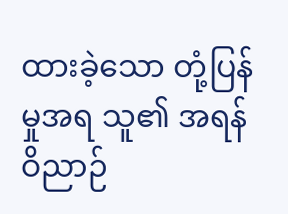ထားခဲ့သော တုံ့ပြန်မှုအရ သူ၏ အရန် ဝိညာဉ်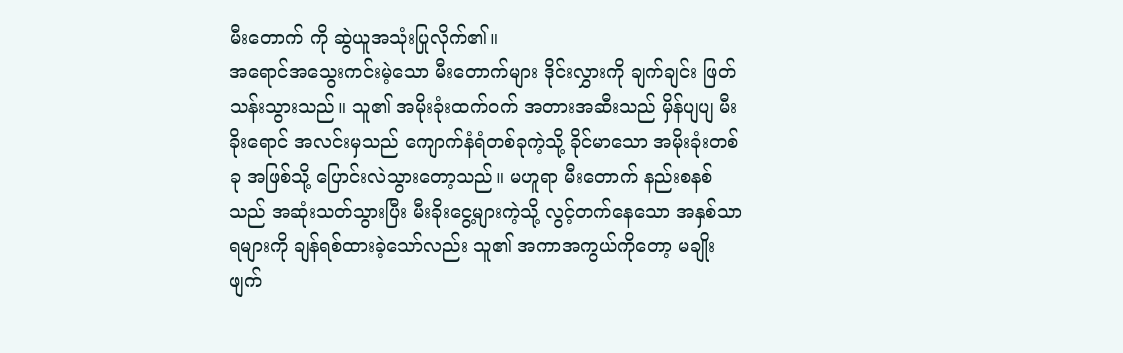မီးတောက် ကို ဆွဲယူအသုံးပြုလိုက်၏။
အရောင်အသွေးကင်းမဲ့သော မီးတောက်များ ဒိုင်းလွှားကို ချက်ချင်း ဖြတ်သန်းသွားသည်။ သူ၏ အမိုးခုံးထက်ဝက် အတားအဆီးသည် မှိန်ပျပျ မီးခိုးရောင် အလင်းမှသည် ကျောက်နံရံတစ်ခုကဲ့သို့ ခိုင်မာသော အမိုးခုံးတစ်ခု အဖြစ်သို့ ပြောင်းလဲသွားတော့သည်။ မဟူရာ မီးတောက် နည်းစနစ်သည် အဆုံးသတ်သွားပြီး မီးခိုးငွေ့များကဲ့သို့ လွင့်တက်နေသော အနှစ်သာရများကို ချန်ရစ်ထားခဲ့သော်လည်း သူ၏ အကာအကွယ်ကိုတော့ မချိုးဖျက်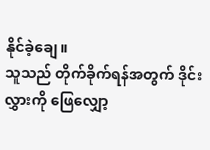နိုင်ခဲ့ချေ။
သူသည် တိုက်ခိုက်ရန်အတွက် ဒိုင်းလွှားကို ဖြေလျှော့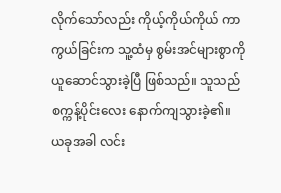လိုက်သော်လည်း ကိုယ့်ကိုယ်ကိုယ် ကာကွယ်ခြင်းက သူ့ထံမှ စွမ်းအင်များစွာကို ယူဆောင်သွားခဲ့ပြီ ဖြစ်သည်။ သူသည် စက္ကန့်ပိုင်းလေး နောက်ကျသွားခဲ့၏။
ယခုအခါ လင်း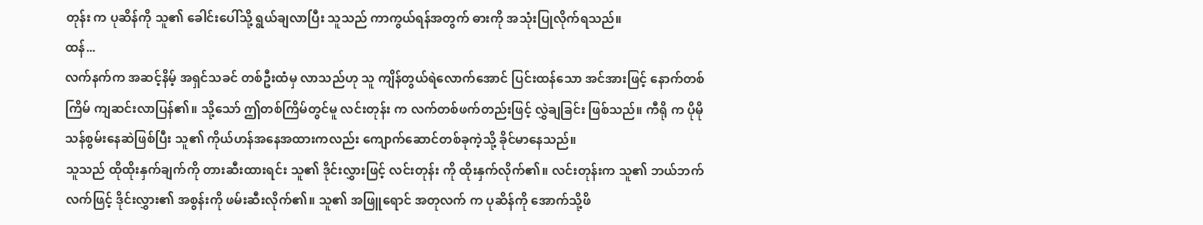တုန်း က ပုဆိန်ကို သူ၏ ခေါင်းပေါ်သို့ ရွယ်ချလာပြီး သူသည် ကာကွယ်ရန်အတွက် ဓားကို အသုံးပြုလိုက်ရသည်။
ထန်...
လက်နက်က အဆင့်နိမ့် အရှင်သခင် တစ်ဦးထံမှ လာသည်ဟု သူ ကျိန်တွယ်ရဲလောက်အောင် ပြင်းထန်သော အင်အားဖြင့် နောက်တစ်ကြိမ် ကျဆင်းလာပြန်၏။ သို့သော် ဤတစ်ကြိမ်တွင်မူ လင်းတုန်း က လက်တစ်ဖက်တည်းဖြင့် လွှဲချခြင်း ဖြစ်သည်။ ကီရို က ပိုမို သန်စွမ်းနေဆဲဖြစ်ပြီး သူ၏ ကိုယ်ဟန်အနေအထားကလည်း ကျောက်ဆောင်တစ်ခုကဲ့သို့ ခိုင်မာနေသည်။
သူသည် ထိုထိုးနှက်ချက်ကို တားဆီးထားရင်း သူ၏ ဒိုင်းလွှားဖြင့် လင်းတုန်း ကို ထိုးနှက်လိုက်၏။ လင်းတုန်းက သူ၏ ဘယ်ဘက်လက်ဖြင့် ဒိုင်းလွှား၏ အစွန်းကို ဖမ်းဆီးလိုက်၏။ သူ၏ အဖြူရောင် အတုလက် က ပုဆိန်ကို အောက်သို့ဖိ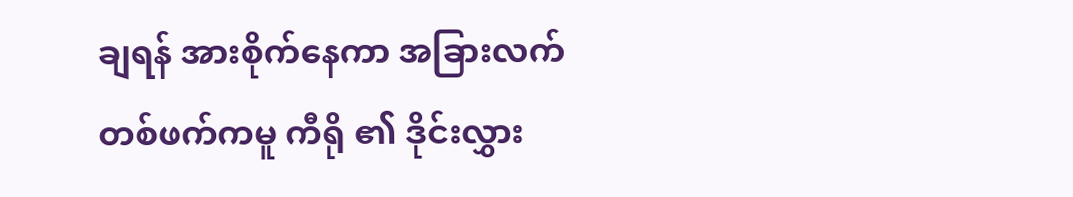ချရန် အားစိုက်နေကာ အခြားလက်တစ်ဖက်ကမူ ကီရို ၏ ဒိုင်းလွှား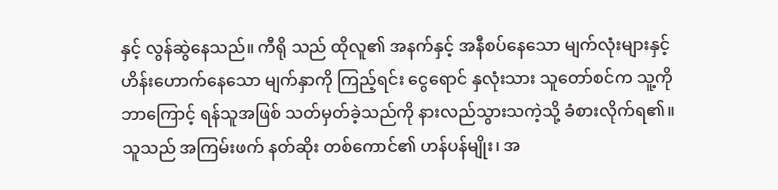နှင့် လွန်ဆွဲနေသည်။ ကီရို သည် ထိုလူ၏ အနက်နှင့် အနီစပ်နေသော မျက်လုံးများနှင့် ဟိန်းဟောက်နေသော မျက်နှာကို ကြည့်ရင်း ငွေရောင် နှလုံးသား သူတော်စင်က သူ့ကို ဘာကြောင့် ရန်သူအဖြစ် သတ်မှတ်ခဲ့သည်ကို နားလည်သွားသကဲ့သို့ ခံစားလိုက်ရ၏။
သူသည် အကြမ်းဖက် နတ်ဆိုး တစ်ကောင်၏ ဟန်ပန်မျိုး၊ အ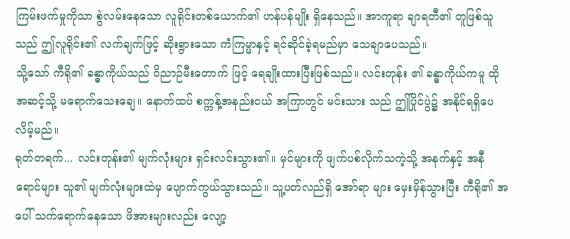ကြမ်းဖက်မှုကိုသာ စွဲလမ်းနေသော လူရိုင်းတစ်ယောက်၏ ဟန်ပန်မျိုး ရှိနေသည်။ အာကူရာ ချာရတီ၏ တူဖြစ်သူသည် ဤလူရိုင်း၏ လက်ချက်ဖြင့် ဆိုးရွားသော ကံကြမ္မာနှင့် ရင်ဆိုင်ခဲ့ရမည်မှာ သေချာပေသည်။
သို့သော် ကီရို၏ ခန္ဓာကိုယ်သည် ဝိညာဉ်မီးတောက် ဖြင့် ရေချိုးထားပြီးဖြစ်သည်။ လင်းတုန်း ၏ ခန္ဓာကိုယ်ကမူ ထိုအဆင့်သို့ မရောက်သေးချေ။ နောက်ထပ် စက္ကန့်အနည်းငယ် အကြာတွင် မင်းသား သည် ဤပြိုင်ပွဲ၌ အနိုင်ရရှိပေလိမ့်မည်။
ရုတ်တရက်... လင်းတုန်း၏ မျက်လုံးများ ရှင်းလင်းသွား၏။ မှင်များကို ဖျက်ပစ်လိုက်သကဲ့သို့ အနက်နှင့် အနီရောင်များ သူ၏ မျက်လုံးများထဲမှ ပျောက်ကွယ်သွားသည်။ သူ့ပတ်လည်ရှိ အော်ရာ များ မှေးမှိန်သွားပြီး ကီရို၏ အပေါ် သက်ရောက်နေသော ဖိအားများလည်း လျော့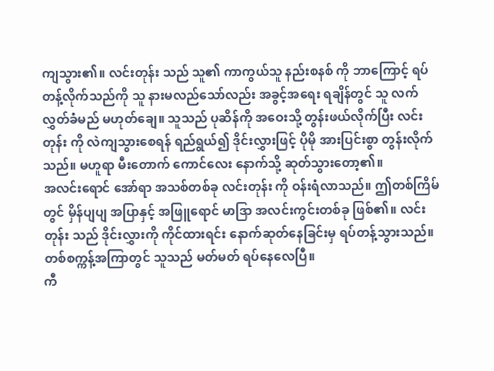ကျသွား၏။ လင်းတုန်း သည် သူ၏ ကာကွယ်သူ နည်းစနစ် ကို ဘာကြောင့် ရပ်တန့်လိုက်သည်ကို သူ နားမလည်သော်လည်း အခွင့်အရေး ရချိန်တွင် သူ လက်လွှတ်ခံမည် မဟုတ်ချေ။ သူသည် ပုဆိန်ကို အဝေးသို့ တွန်းဖယ်လိုက်ပြီး လင်းတုန်း ကို လဲကျသွားစေရန် ရည်ရွယ်၍ ဒိုင်းလွှားဖြင့် ပိုမို အားပြင်းစွာ တွန်းလိုက်သည်။ မဟူရာ မီးတောက် ကောင်လေး နောက်သို့ ဆုတ်သွားတော့၏။
အလင်းရောင် အော်ရာ အသစ်တစ်ခု လင်းတုန်း ကို ဝန်းရံလာသည်။ ဤတစ်ကြိမ်တွင် မှိန်ပျပျ အပြာနှင့် အဖြူရောင် မာဒြာ အလင်းကွင်းတစ်ခု ဖြစ်၏။ လင်းတုန်း သည် ဒိုင်းလွှားကို ကိုင်ထားရင်း နောက်ဆုတ်နေခြင်းမှ ရပ်တန့်သွားသည်။ တစ်စက္ကန့်အကြာတွင် သူသည် မတ်မတ် ရပ်နေလေပြီ။
ကီ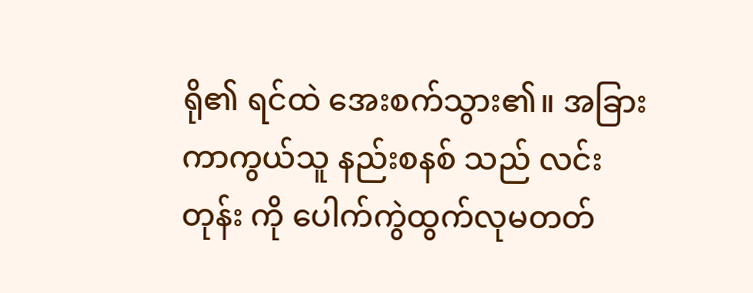ရို၏ ရင်ထဲ အေးစက်သွား၏။ အခြား ကာကွယ်သူ နည်းစနစ် သည် လင်းတုန်း ကို ပေါက်ကွဲထွက်လုမတတ်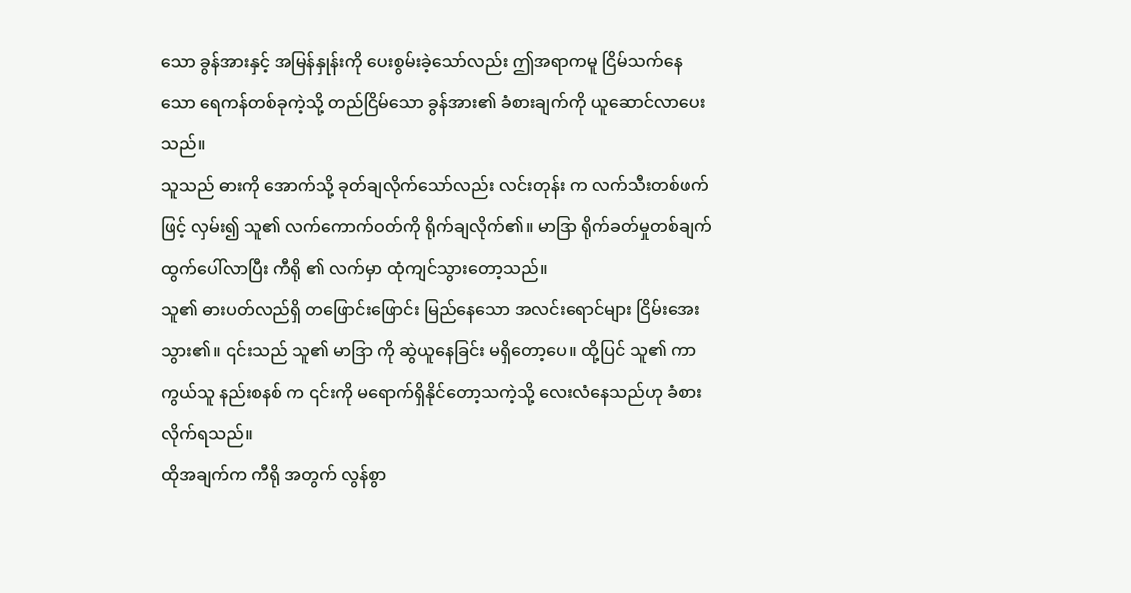သော ခွန်အားနှင့် အမြန်နှုန်းကို ပေးစွမ်းခဲ့သော်လည်း ဤအရာကမူ ငြိမ်သက်နေသော ရေကန်တစ်ခုကဲ့သို့ တည်ငြိမ်သော ခွန်အား၏ ခံစားချက်ကို ယူဆောင်လာပေးသည်။
သူသည် ဓားကို အောက်သို့ ခုတ်ချလိုက်သော်လည်း လင်းတုန်း က လက်သီးတစ်ဖက်ဖြင့် လှမ်း၍ သူ၏ လက်ကောက်ဝတ်ကို ရိုက်ချလိုက်၏။ မာဒြာ ရိုက်ခတ်မှုတစ်ချက် ထွက်ပေါ်လာပြီး ကီရို ၏ လက်မှာ ထုံကျင်သွားတော့သည်။
သူ၏ ဓားပတ်လည်ရှိ တဖြောင်းဖြောင်း မြည်နေသော အလင်းရောင်များ ငြိမ်းအေးသွား၏။ ၎င်းသည် သူ၏ မာဒြာ ကို ဆွဲယူနေခြင်း မရှိတော့ပေ။ ထို့ပြင် သူ၏ ကာကွယ်သူ နည်းစနစ် က ၎င်းကို မရောက်ရှိနိုင်တော့သကဲ့သို့ လေးလံနေသည်ဟု ခံစားလိုက်ရသည်။
ထိုအချက်က ကီရို အတွက် လွန်စွာ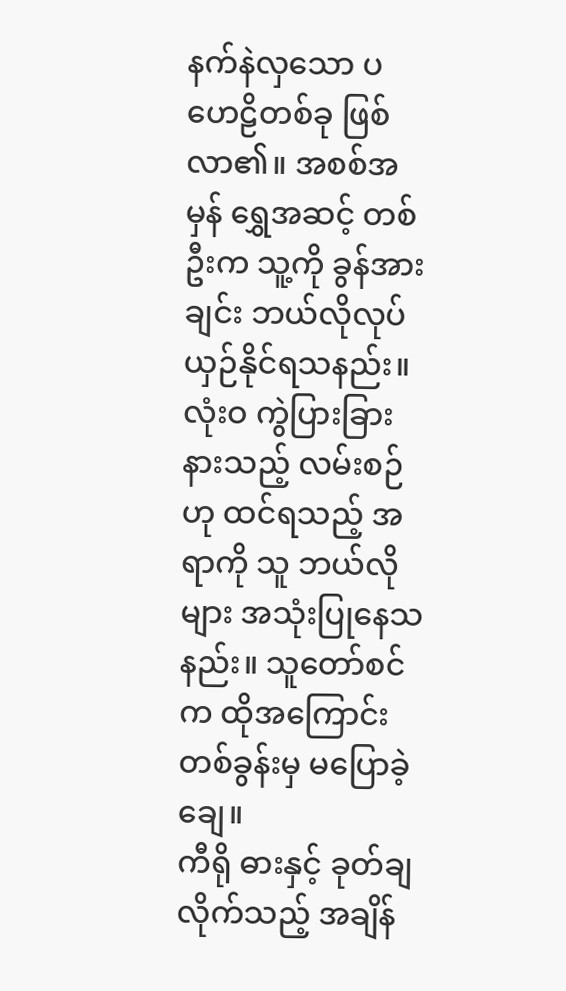နက်နဲလှသော ပဟေဠိတစ်ခု ဖြစ်လာ၏။ အစစ်အမှန် ရွှေအဆင့် တစ်ဦးက သူ့ကို ခွန်အားချင်း ဘယ်လိုလုပ် ယှဉ်နိုင်ရသနည်း။ လုံးဝ ကွဲပြားခြားနားသည့် လမ်းစဉ် ဟု ထင်ရသည့် အရာကို သူ ဘယ်လိုများ အသုံးပြုနေသနည်း။ သူတော်စင်က ထိုအကြောင်း တစ်ခွန်းမှ မပြောခဲ့ချေ။
ကီရို ဓားနှင့် ခုတ်ချလိုက်သည့် အချိန်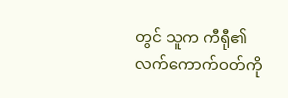တွင် သူက ကီရီု၏ လက်ကောက်ဝတ်ကို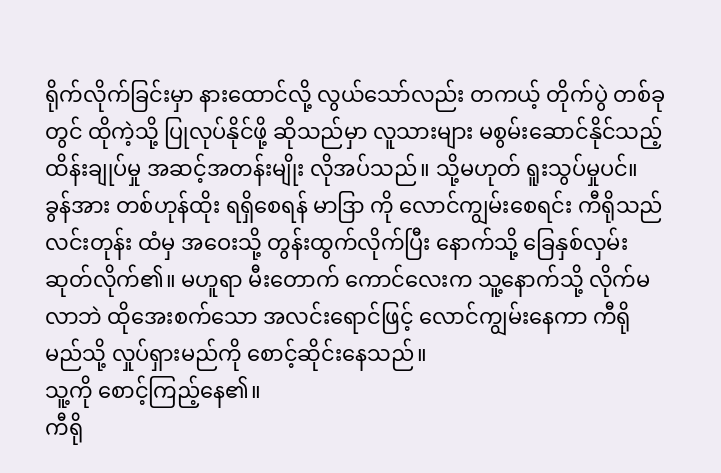ရိုက်လိုက်ခြင်းမှာ နားထောင်လို့ လွယ်သော်လည်း တကယ့် တိုက်ပွဲ တစ်ခုတွင် ထိုကဲ့သို့ ပြုလုပ်နိုင်ဖို့ ဆိုသည်မှာ လူသားများ မစွမ်းဆောင်နိုင်သည့် ထိန်းချုပ်မှု အဆင့်အတန်းမျိုး လိုအပ်သည်။ သို့မဟုတ် ရူးသွပ်မှုပင်။
ခွန်အား တစ်ဟုန်ထိုး ရရှိစေရန် မာဒြာ ကို လောင်ကျွမ်းစေရင်း ကီရိုသည် လင်းတုန်း ထံမှ အဝေးသို့ တွန်းထွက်လိုက်ပြီး နောက်သို့ ခြေနှစ်လှမ်း ဆုတ်လိုက်၏။ မဟူရာ မီးတောက် ကောင်လေးက သူ့နောက်သို့ လိုက်မလာဘဲ ထိုအေးစက်သော အလင်းရောင်ဖြင့် လောင်ကျွမ်းနေကာ ကီရို မည်သို့ လှုပ်ရှားမည်ကို စောင့်ဆိုင်းနေသည်။
သူ့ကို စောင့်ကြည့်နေ၏။
ကီရို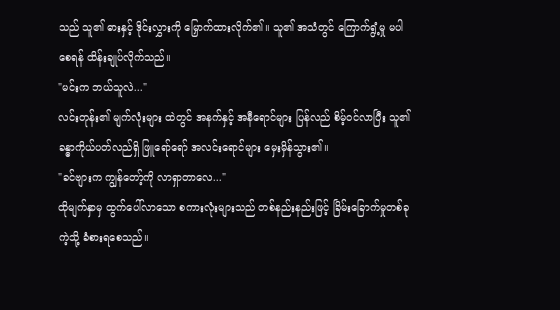သည် သူ၏ ဓားနှင့် ဒိုင်းလွှားကို မြှောက်ထားလိုက်၏။ သူ၏ အသံတွင် ကြောက်ရွံ့မှု မပါစေရန် ထိန်းချုပ်လိုက်သည်။
"မင်းက ဘယ်သူလဲ..."
လင်းတုန်း၏ မျက်လုံးများ ထဲတွင် အနက်နှင့် အနီရောင်များ ပြန်လည် စိမ့်ဝင်လာပြီး သူ၏ ခန္ဓာကိုယ်ပတ်လည်ရှိ ဖြူရော်ရော် အလင်းရောင်များ မှေးမှိန်သွား၏။
"ခင်ဗျားက ကျွန်တော့်ကို လာရှာတာလေ..."
ထိုမျက်နှာမှ ထွက်ပေါ်လာသော စကားလုံးများသည် တစ်နည်းနည်းဖြင့် ခြိမ်းခြောက်မှုတစ်ခုကဲ့သို့ ခံစားရစေသည်။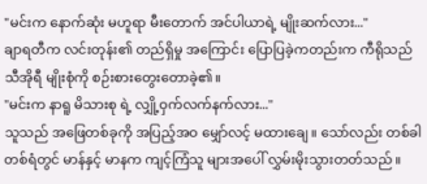"မင်းက နောက်ဆုံး မဟူရာ မီးတောက် အင်ပါယာရဲ့ မျိုးဆက်လား..."
ချာရတီက လင်းတုန်း၏ တည်ရှိမှု အကြောင်း ပြောပြခဲ့ကတည်းက ကီရိုသည် သီအိုရီ မျိုးစုံကို စဉ်းစားတွေးတောခဲ့၏။
"မင်းက နာရူ မိသားစု ရဲ့ လျှို့ဝှက်လက်နက်လား..."
သူသည် အဖြေတစ်ခုကို အပြည့်အဝ မျှော်လင့် မထားချေ။ သော်လည်း တစ်ခါတစ်ရံတွင် မာန်နှင့် မာနက ကျင့်ကြံသူ များအပေါ် လွှမ်းမိုးသွားတတ်သည်။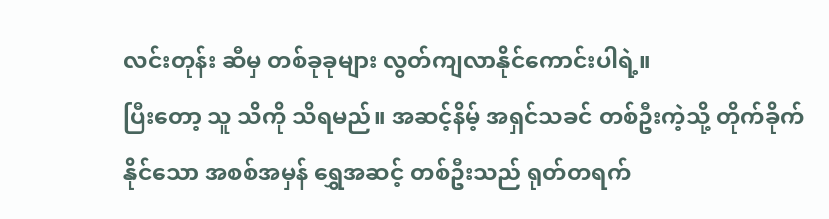လင်းတုန်း ဆီမှ တစ်ခုခုများ လွတ်ကျလာနိုင်ကောင်းပါရဲ့။
ပြီးတော့ သူ သိကို သိရမည်။ အဆင့်နိမ့် အရှင်သခင် တစ်ဦးကဲ့သို့ တိုက်ခိုက်နိုင်သော အစစ်အမှန် ရွှေအဆင့် တစ်ဦးသည် ရုတ်တရက်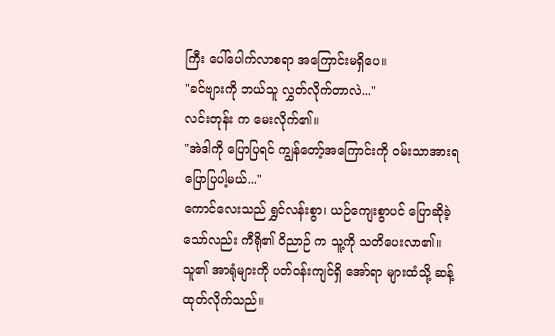ကြီး ပေါ်ပေါက်လာစရာ အကြောင်းမရှိပေ။
"ခင်ဗျားကို ဘယ်သူ လွှတ်လိုက်တာလဲ..."
လင်းတုန်း က မေးလိုက်၏။
"အဲဒါကို ပြောပြရင် ကျွန်တော့်အကြောင်းကို ဝမ်းသာအားရ ပြောပြပါ့မယ်..."
ကောင်လေးသည် ရွှင်လန်းစွာ၊ ယဉ်ကျေးစွာပင် ပြောဆိုခဲ့သော်လည်း ကီရို၏ ဝိညာဉ် က သူ့ကို သတိပေးလာ၏။ သူ၏ အာရုံများကို ပတ်ဝန်းကျင်ရှိ အော်ရာ များထံသို့ ဆန့်ထုတ်လိုက်သည်။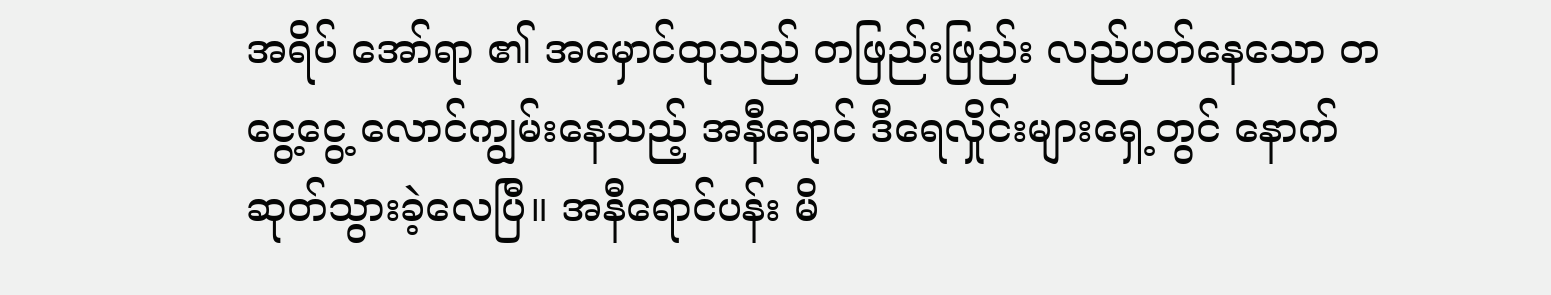အရိပ် အော်ရာ ၏ အမှောင်ထုသည် တဖြည်းဖြည်း လည်ပတ်နေသော တငွေ့ငွေ့ လောင်ကျွမ်းနေသည့် အနီရောင် ဒီရေလှိုင်းများရှေ့တွင် နောက်ဆုတ်သွားခဲ့လေပြီ။ အနီရောင်ပန်း မိ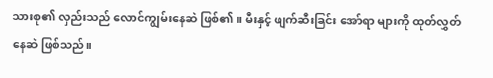သားစု၏ လှည်းသည် လောင်ကျွမ်းနေဆဲ ဖြစ်၏။ မီးနှင့် ဖျက်ဆီးခြင်း အော်ရာ များကို ထုတ်လွှတ်နေဆဲ ဖြစ်သည်။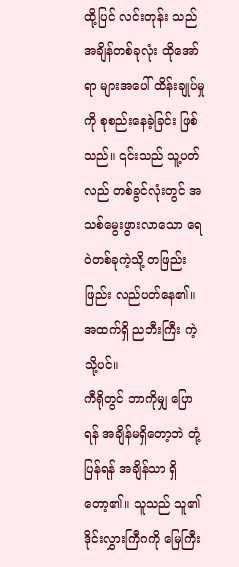ထို့ပြင် လင်းတုန်း သည် အချိန်တစ်ခုလုံး ထိုအော်ရာ များအပေါ် ထိန်းချုပ်မှုကို စုစည်းနေခဲ့ခြင်း ဖြစ်သည်။ ၎င်းသည် သူ့ပတ်လည် တစ်ခွင်လုံးတွင် အသစ်မွေးဖွားလာသော ရေဝဲတစ်ခုကဲ့သို့ တဖြည်းဖြည်း လည်ပတ်နေ၏။ အထက်ရှိ ညဘီးကြီး ကဲ့သို့ပင်။
ကီရိုတွင် ဘာကိုမျှ ပြောရန် အချိန်မရှိတော့ဘဲ တုံ့ပြန်ရန် အချိန်သာ ရှိတော့၏။ သူသည် သူ၏ ဒိုင်းလွှားကြီဂကို မြေကြီး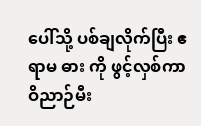ပေါ်သို့ ပစ်ချလိုက်ပြီး ဧရာမ ဓား ကို ဖွင့်လှစ်ကာ ဝိညာဉ်မီး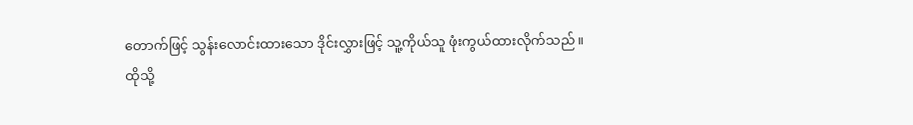တောက်ဖြင့် သွန်းလောင်းထားသော ဒိုင်းလွှားဖြင့် သူ့ကိုယ်သူ ဖုံးကွယ်ထားလိုက်သည်။
ထိုသို့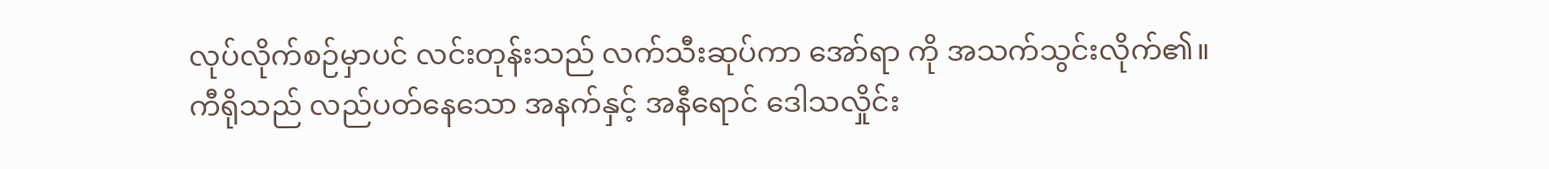လုပ်လိုက်စဉ်မှာပင် လင်းတုန်းသည် လက်သီးဆုပ်ကာ အော်ရာ ကို အသက်သွင်းလိုက်၏။
ကီရိုသည် လည်ပတ်နေသော အနက်နှင့် အနီရောင် ဒေါသလှိုင်း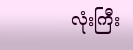လုံးကြီး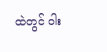ထဲတွင် ဝါး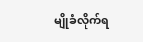မျိုခံလိုက်ရ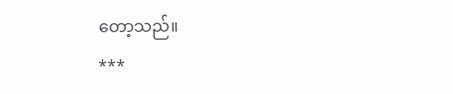တော့သည်။
***